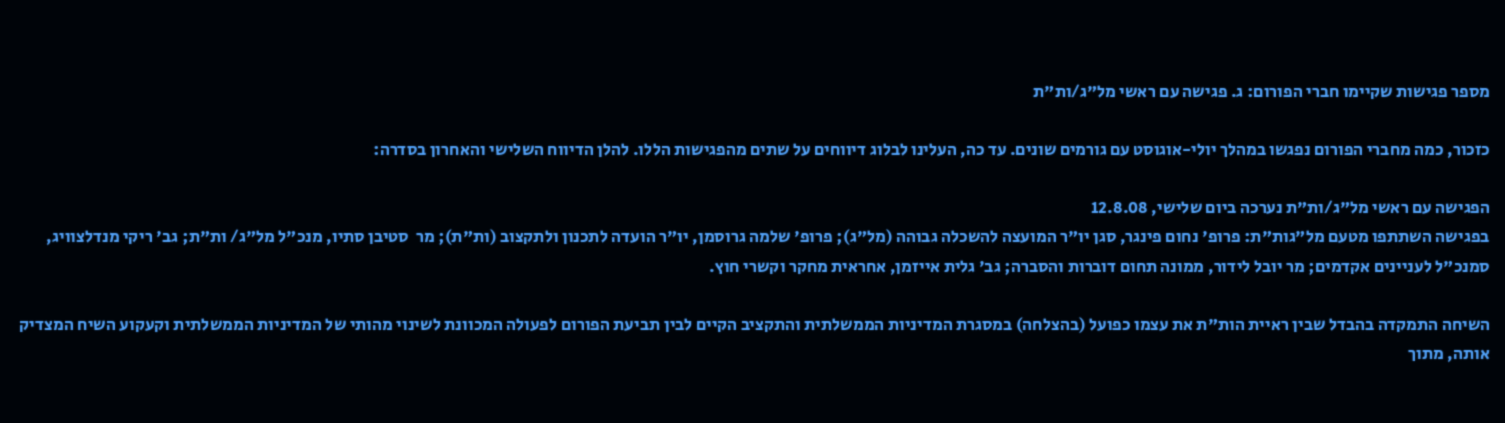מספר פגישות שקיימו חברי הפורום: ג. פגישה עם ראשי מל"ג/ות"ת

כזכור, כמה מחברי הפורום נפגשו במהלך יולי-אוגוסט עם גורמים שונים. עד כה, העלינו לבלוג דיווחים על שתים מהפגישות הללו. להלן הדיווח השלישי והאחרון בסדרה:

הפגישה עם ראשי מל"ג/ות"ת נערכה ביום שלישי, 12.8.08
בפגישה השתתפו מטעם מל"גות"ת: פרופ' נחום פינגר, סגן יו"ר המועצה להשכלה גבוהה (מל"ג); פרופ' שלמה גרוסמן, יו"ר הועדה לתכנון ולתקצוב (ות"ת); מר  סטיבן סתיו, מנכ"ל מל"ג/ ות"ת; גב' ריקי מנדלצוויג, סמנכ"ל לעניינים אקדמים; מר יובל לידור, ממונה תחום דוברות והסברה; גב' גלית אייזמן, אחראית מחקר וקשרי חוץ.

השיחה התמקדה בהבדל שבין ראיית הות"ת את עצמו כפועל (בהצלחה) במסגרת המדיניות הממשלתית והתקציב הקיים לבין תביעת הפורום לפעולה המכוונת לשינוי מהותי של המדיניות הממשלתית וקעקוע השיח המצדיק אותה, מתוך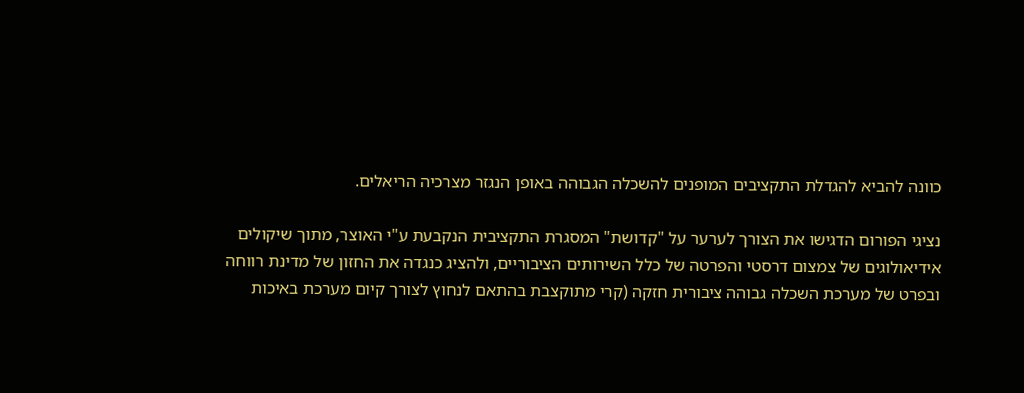כוונה להביא להגדלת התקציבים המופנים להשכלה הגבוהה באופן הנגזר מצרכיה הריאלים.

נציגי הפורום הדגישו את הצורך לערער על "קדושת" המסגרת התקציבית הנקבעת ע"י האוצר, מתוך שיקולים אידיאולוגים של צמצום דרסטי והפרטה של כלל השירותים הציבוריים, ולהציג כנגדה את החזון של מדינת רווחה ובפרט של מערכת השכלה גבוהה ציבורית חזקה (קרי מתוקצבת בהתאם לנחוץ לצורך קיום מערכת באיכות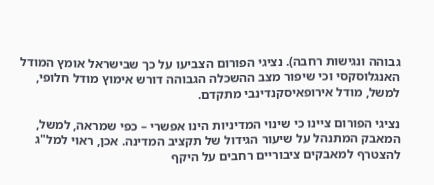גבוהה ונגישות רחבה). נציגי הפורום הצביעו על כך שבישראל אומץ המודל האנגלוסקסי וכי שיפור מצב ההשכלה הגבוהה דורש אימוץ מודל חלופי, למשל, מודל אירופאיסקנדינבי מתקדם.

נציגי הפורום ציינו כי שינוי המדיניות הינו אפשרי – כפי שמראה, למשל, המאבק המתנהל על שיעור הגידול של תקציב המדינה. אכן, ראוי למל"ג להצטרף למאבקים ציבוריים רחבים על היקף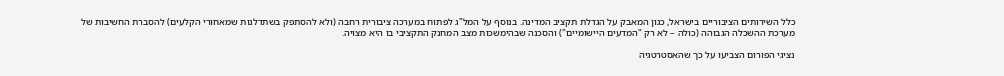כלל השירותים הציבוריים בישראל, כגון המאבק על הגדלת תקציב המדינה. בנוסף על המל"ג לפתוח במערכה ציבורית רחבה (ולא להסתפק בשתדלנות שמאחורי הקלעים) להסברת החשיבות של מערכת ההשכלה הגבוהה (כולה – לא רק "המדעים היישומיים") והסכנה שבהימשכות מצב המחנק התקציבי בו היא מצויה.

נציגי הפורום הצביעו על כך שהאסטרטגיה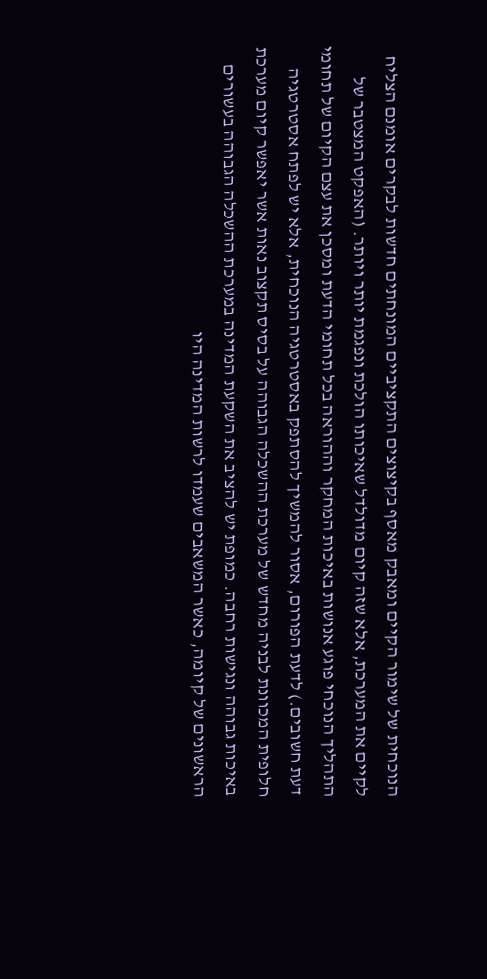הנוכחית של שימור הקיים ומאבק מאסף בקיצוצים התקציביים המונחתים חדשות לבקרים אומנם הצליח לקיים את המערכת, אלא שזה קיום מדולדל שאיכותו הולכת ונפגמת יותר ויותר. (האפקט המצטבר של התהליך הנוכחי פוגע אנושות באיכות המחקר וההוראה בכל תחומי הדעת ומסכן את עצם הקיום של תחומי דעת חשובים.) לדעת הפורום, אסור להמשיך להסתפק באסטרטגיה הנוכחית, אלא יש לפתח אסטרטגיה חלופית המכוונת לבניה מחדש של מערכת ההשכלה הגבוהה על בסיס תקצוב נאות אשר יאפשר קיום מערכת באיכות גבוהה ונגישות רחבה. כמופת יש להציב את השקעת המדינה במערכת ההשכלה הגבוהה בעשורים הראשונים של קיומה, כאשר המשאבים שעמדו לרשות המדינה היו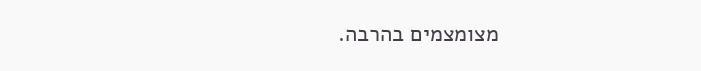מצומצמים בהרבה.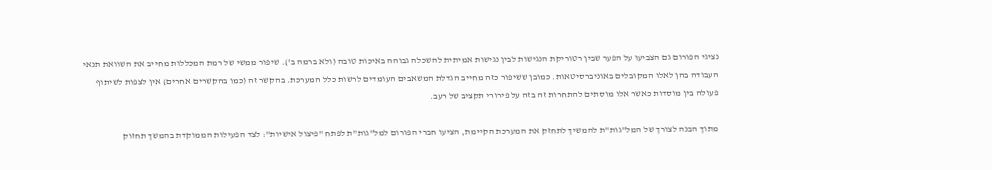נציגי הפורום גם הצביעו על הפער שבין רטוריקת הנגישות לבין נגישות אמיתית להשכלה גבוהה באיכות טובה (ולא ברמה ב'). שיפור ממשי של רמת המכללות מחייב את השוואת תנאי העבודה בהן לאלו המקובלים באוניברסיטאות. כמובן ששיפור כזה מחייב הגדלת המשאבים העומדים לרשות כלל המערכת. בהקשר זה (כמו בהקשרים אחרים) אין לצפות לשיתוף פעולה בין מוסדות כאשר אלו מוסתים להתחרות זה בזה על פירורי תקציב של רעב.

מתוך הבנה לצורך של המל"גות"ת להמשיך לתחזק את המערכת הקיימת, הציעו חברי הפורום למל"גות"ת לפתח "פיצול אישיות": לצד הפעילות הממוקדת בהמשך תחזוק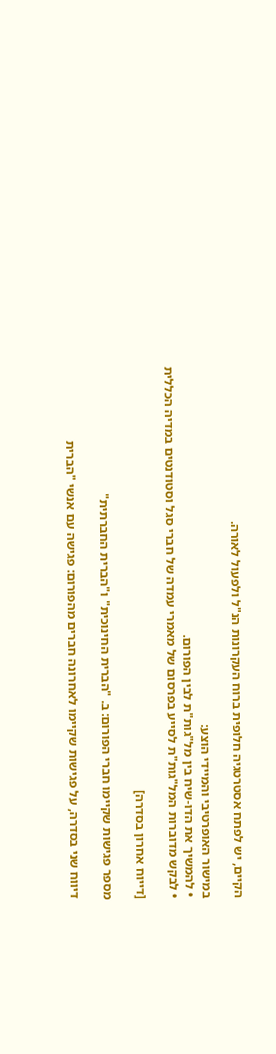הקיים, יש לפתח אסטרטגיה חלופית ברוח העקרונות הנ"ל ולפעול לאורה.

במישור האופרטיבי והמיידי הוצע:
• להמשיך את הדו-שיח בין מל"גות"ת לבין הפורום.
• לבקש מדוברות המל"גות"ת לסייע בפרסום של מאמרי עמדה של חברי סגל וסטודנטים במדיה הכללית

[דייוח אחרון בסדרה]

מספר פגישות שקיימו חברי הפורום: ב. "הברית החינוכית" ו"הברית החברתית"

דיווח שני בסדרה, על פגישות שקיימו לאחרונה חברים מהפורום: פגישה עם אנשי "הברית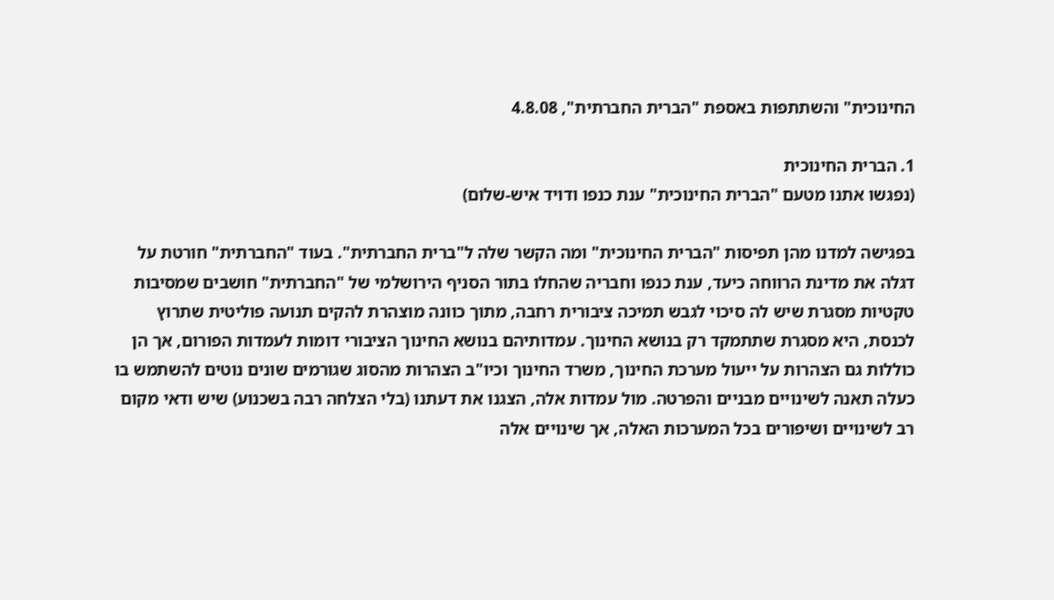החינוכית" והשתתפות באספת "הברית החברתית", 4.8.08

1. הברית החינוכית
(נפגשו אתנו מטעם "הברית החינוכית" ענת כנפו ודויד איש-שלום)

בפגישה למדנו מהן תפיסות "הברית החינוכית" ומה הקשר שלה ל"ברית החברתית". בעוד "החברתית" חורטת על דגלה את מדינת הרווחה כיעד, ענת כנפו וחבריה שהחלו בתור הסניף הירושלמי של "החברתית" חושבים שמסיבות טקטיות מסגרת שיש לה סיכוי לגבש תמיכה ציבורית רחבה, מתוך כוונה מוצהרת להקים תנועה פוליטית שתרוץ לכנסת, היא מסגרת שתתמקד רק בנושא החינוך. עמדותיהם בנושא החינוך הציבורי דומות לעמדות הפורום, אך הן כוללות גם הצהרות על ייעול מערכת החינוך, משרד החינוך וכיו"ב הצהרות מהסוג שגורמים שונים נוטים להשתמש בו כעלה תאנה לשינויים מבניים והפרטה. מול עמדות אלה, הצגנו את דעתנו (בלי הצלחה רבה בשכנוע) שיש ודאי מקום רב לשינויים ושיפורים בכל המערכות האלה, אך שינויים אלה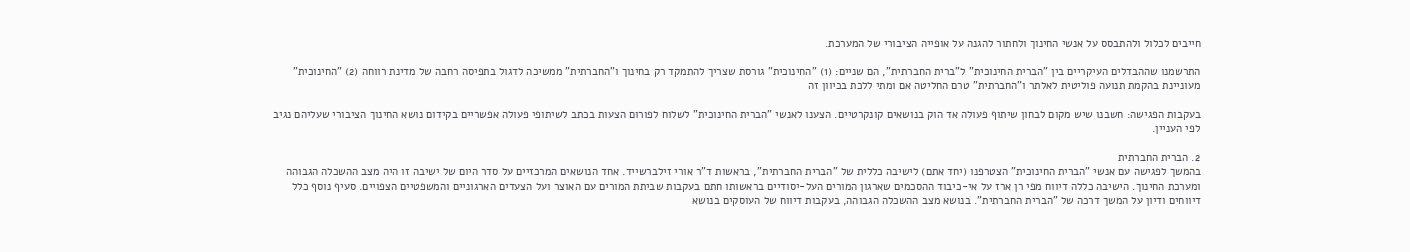חייבים לכלול ולהתבסס על אנשי החינוך ולחתור להגנה על אופייה הציבורי של המערכת.

התרשמנו שההבדלים העיקריים בין "הברית החינוכית" ל"ברית החברתית", הם שניים: (1) "החינוכית" גורסת שצריך להתמקד רק בחינוך ו"החברתית" ממשיכה לדגול בתפיסה רחבה של מדינת רווחה (2) "החינוכית" מעוניינת בהקמת תנועה פוליטית לאלתר ו"החברתית" טרם החליטה אם ומתי ללכת בכיוון זה

בעקבות הפגישה: חשבנו שיש מקום לבחון שיתוף פעולה אד הוק בנושאים קונקרטיים. הצענו לאנשי "הברית החינוכית" לשלוח לפורום הצעות בכתב לשיתופי פעולה אפשריים בקידום נושא החינוך הציבורי שעליהם נגיב לפי העניין.

2. הברית החברתית
בהמשך לפגישה עם אנשי "הברית החינוכית" הצטרפנו (יחד אתם) לישיבה כללית של "הברית החברתית", בראשות ד"ר אורי זילברשייד. אחד הנושאים המרכזיים על סדר היום של ישיבה זו היה מצב ההשכלה הגבוהה ומערכת החינוך. הישיבה כללה דיווח מפי רן ארז על אי-כיבוד ההסכמים שארגון המורים העל-יסודיים בראשותו חתם בעקבות שביתת המורים עם האוצר ועל הצעדים הארגוניים והמשפטיים הצפויים. סעיף נוסף כלל דיווחים ודיון על המשך דרכה של "הברית החברתית". בנושא מצב ההשכלה הגבוהה, בעקבות דיווח של העוסקים בנושא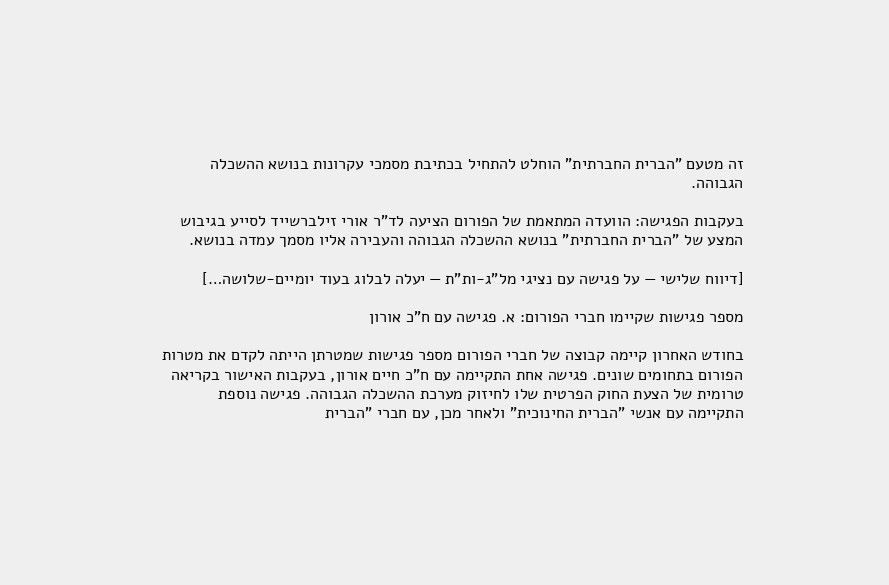זה מטעם "הברית החברתית" הוחלט להתחיל בכתיבת מסמכי עקרונות בנושא ההשכלה הגבוהה.

בעקבות הפגישה: הוועדה המתאמת של הפורום הציעה לד"ר אורי זילברשייד לסייע בגיבוש המצע של "הברית החברתית" בנושא ההשכלה הגבוהה והעבירה אליו מסמך עמדה בנושא.

[דיווח שלישי — על פגישה עם נציגי מל"ג-ות"ת — יעלה לבלוג בעוד יומיים-שלושה…]

מספר פגישות שקיימו חברי הפורום: א. פגישה עם ח"כ אורון

בחודש האחרון קיימה קבוצה של חברי הפורום מספר פגישות שמטרתן הייתה לקדם את מטרות הפורום בתחומים שונים. פגישה אחת התקיימה עם ח"כ חיים אורון, בעקבות האישור בקריאה טרומית של הצעת החוק הפרטית שלו לחיזוק מערכת ההשכלה הגבוהה. פגישה נוספת התקיימה עם אנשי "הברית החינוכית" ולאחר מכן, עם חברי "הברית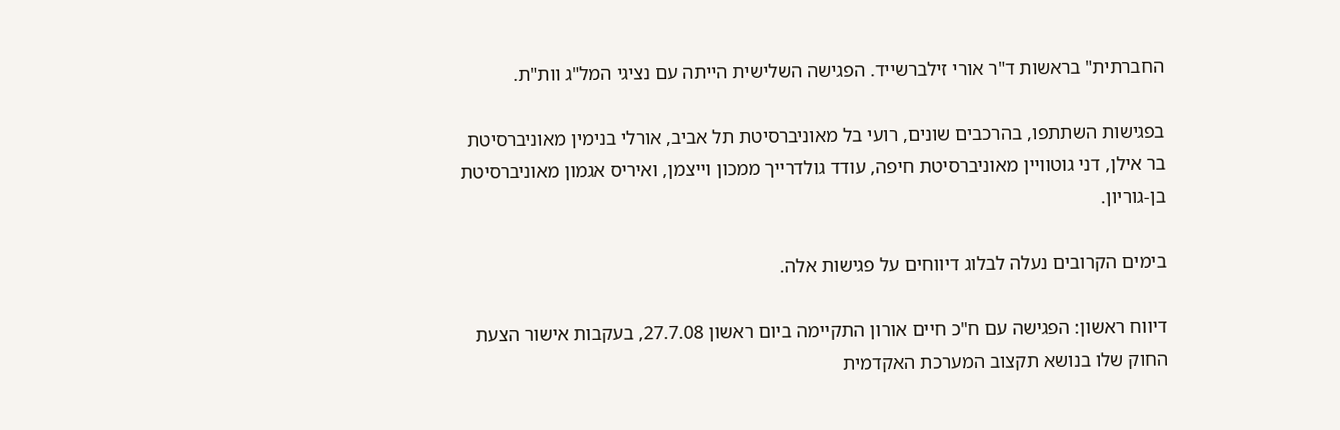החברתית" בראשות ד"ר אורי זילברשייד. הפגישה השלישית הייתה עם נציגי המל"ג וות"ת.

בפגישות השתתפו, בהרכבים שונים, רועי בל מאוניברסיטת תל אביב, אורלי בנימין מאוניברסיטת בר אילן, דני גוטוויין מאוניברסיטת חיפה, עודד גולדרייך ממכון וייצמן, ואיריס אגמון מאוניברסיטת בן-גוריון.

בימים הקרובים נעלה לבלוג דיווחים על פגישות אלה.

דיווח ראשון: הפגישה עם ח"כ חיים אורון התקיימה ביום ראשון 27.7.08, בעקבות אישור הצעת החוק שלו בנושא תקצוב המערכת האקדמית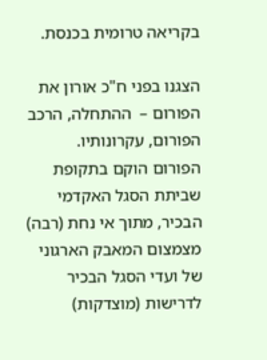בקריאה טרומית בכנסת.

הצגנו בפני ח"כ אורון את הפורום –  ההתחלה, הרכב הפורום, עקרונותיו.
הפורום הוקם בתקופת שביתת הסגל האקדמי הבכיר, מתוך אי נחת (רבה) מצמצום המאבק הארגוני של ועדי הסגל הבכיר לדרישות (מוצדקות)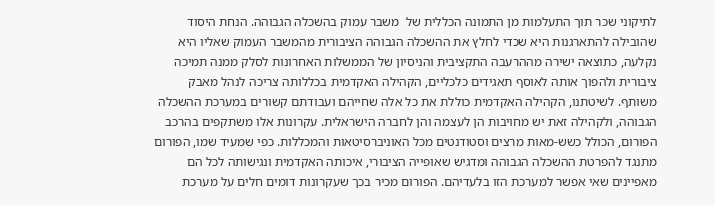לתיקוני שכר תוך התעלמות מן התמונה הכללית של  משבר עמוק בהשכלה הגבוהה. הנחת היסוד שהובילה להתארגנות היא שכדי לחלץ את ההשכלה הגבוהה הציבורית מהמשבר העמוק שאליו היא נקלעה, כתוצאה ישירה מההרעבה התקציבית והניסיון של הממשלות האחרונות לסלק ממנה תמיכה ציבורית ולהפוך אותה לאוסף תאגידים כלכליים, הקהילה האקדמית בכללותה צריכה לנהל מאבק משותף. לשיטתנו, הקהילה האקדמית כוללת את כל אלה שחייהם ועבודתם קשורים במערכת ההשכלה הגבוהה, ולקהילה זאת יש מחויבות הן לעצמה והן לחברה הישראלית. עקרונות אלו משתקפים בהרכב הפורום, הכולל כשש-מאות מרצים וסטודנטים מכל האוניברסיטאות והמכללות. כפי שמעיד שמו, הפורום מתנגד להפרטת ההשכלה הגבוהה ומדגיש שאופייה הציבורי, איכותה האקדמית ונגישותה לכל הם מאפיינים שאי אפשר למערכת הזו בלעדיהם. הפורום מכיר בכך שעקרונות דומים חלים על מערכת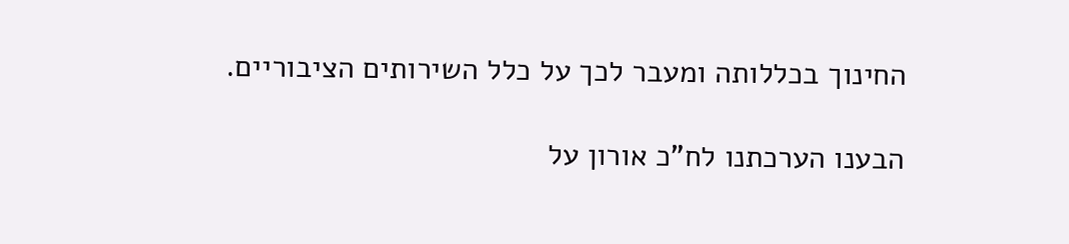החינוך בכללותה ומעבר לכך על כלל השירותים הציבוריים.

הבענו הערכתנו לח"כ אורון על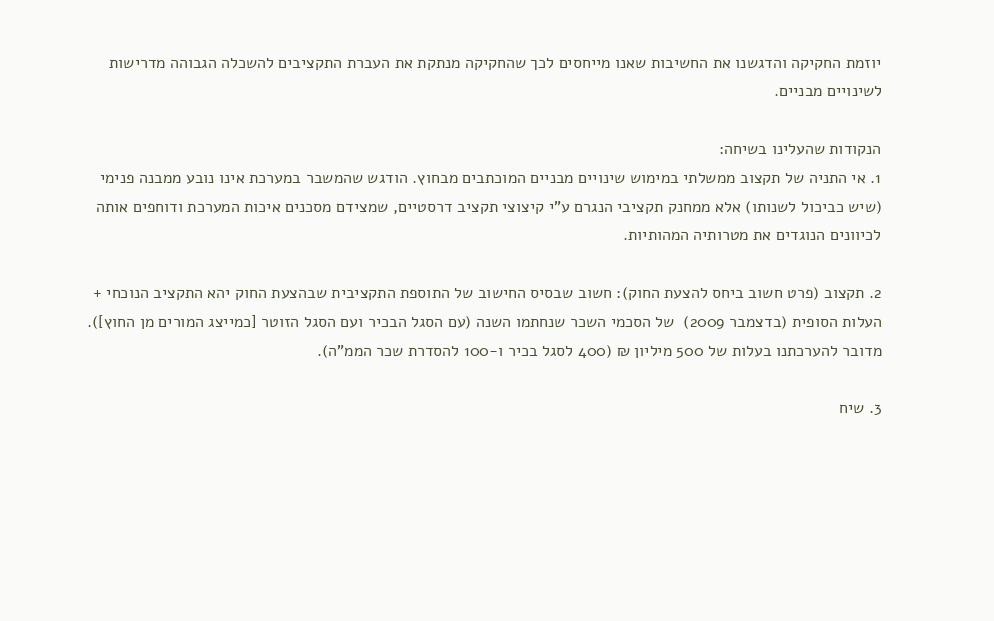יוזמת החקיקה והדגשנו את החשיבות שאנו מייחסים לכך שהחקיקה מנתקת את העברת התקציבים להשכלה הגבוהה מדרישות לשינויים מבניים.

הנקודות שהעלינו בשיחה:
1. אי התניה של תקצוב ממשלתי במימוש שינויים מבניים המוכתבים מבחוץ. הודגש שהמשבר במערכת אינו נובע ממבנה פנימי (שיש כביכול לשנותו) אלא ממחנק תקציבי הנגרם ע"י קיצוצי תקציב דרסטיים, שמצידם מסכנים איכות המערכת ודוחפים אותה לכיוונים הנוגדים את מטרותיה המהותיות.

2. תקצוב (פרט חשוב ביחס להצעת החוק): חשוב שבסיס החישוב של התוספת התקציבית שבהצעת החוק יהא התקציב הנוכחי + העלות הסופית (בדצמבר 2009)  של הסכמי השכר שנחתמו השנה (עם הסגל הבכיר ועם הסגל הזוטר [כמייצג המורים מן החוץ]). מדובר להערכתנו בעלות של 500 מיליון ₪ (400 לסגל בכיר ו-100 להסדרת שכר הממ"ה).

3. שיח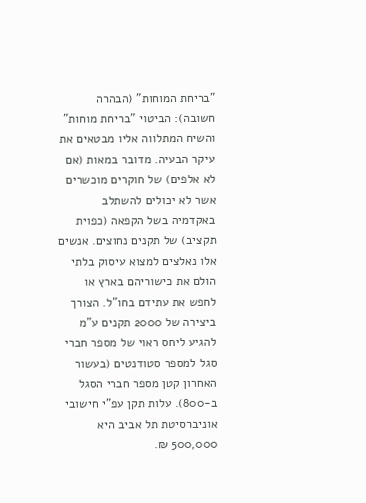"בריחת המוחות" (הבהרה חשובה): הביטוי "בריחת מוחות" והשיח המתלווה אליו מבטאים את עיקר הבעיה. מדובר במאות (אם לא אלפים) של חוקרים מוכשרים אשר לא יכולים להשתלב באקדמיה בשל הקפאה (כפוית תקציב) של תקנים נחוצים. אנשים אלו נאלצים למצוא עיסוק בלתי הולם את כישוריהם בארץ או לחפש את עתידם בחו"ל. הצורך ביצירה של 2000 תקנים ע"מ להגיע ליחס ראוי של מספר חברי סגל למספר סטודנטים (בעשור האחרון קטן מספר חברי הסגל ב-800). עלות תקן עפ"י חישובי אוניברסיטת תל אביב היא 500,000 ₪.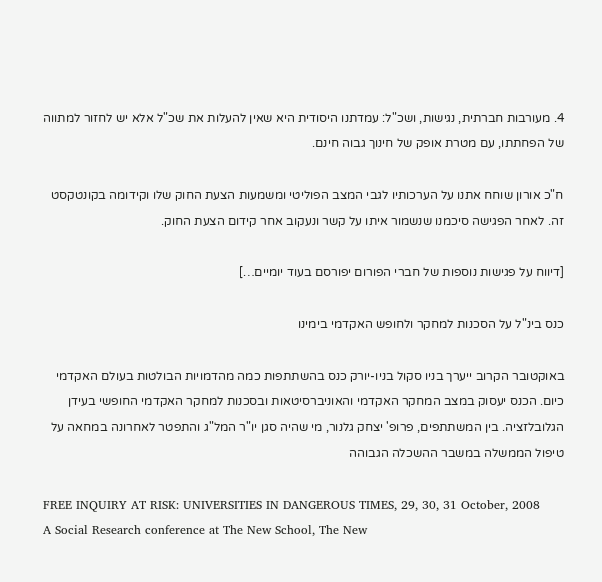4. מעורבות חברתית, נגישות, ושכ"ל: עמדתנו היסודית היא שאין להעלות את שכ"ל אלא יש לחזור למתווה של הפחתתו, עם מטרת אופק של חינוך גבוה חינם.

ח"כ אורון שוחח אתנו על הערכותיו לגבי המצב הפוליטי ומשמעות הצעת החוק שלו וקידומה בקונטקסט זה. לאחר הפגישה סיכמנו שנשמור איתו על קשר ונעקוב אחר קידום הצעת החוק.

[דיווח על פגישות נוספות של חברי הפורום יפורסם בעוד יומיים…]

כנס בינ"ל על הסכנות למחקר ולחופש האקדמי בימינו

באוקטובר הקרוב ייערך בניו סקול בניו-יורק כנס בהשתתפות כמה מהדמויות הבולטות בעולם האקדמי כיום. הכנס יעסוק במצב המחקר האקדמי והאוניברסיטאות ובסכנות למחקר האקדמי החופשי בעידן הגלובלזציה. בין המשתתפים, פרופ' יצחק גלנור, מי שהיה סגן יו"ר המל"ג והתפטר לאחרונה במחאה על טיפול הממשלה במשבר ההשכלה הגבוהה

FREE INQUIRY AT RISK: UNIVERSITIES IN DANGEROUS TIMES, 29, 30, 31 October, 2008
A Social Research conference at The New School, The New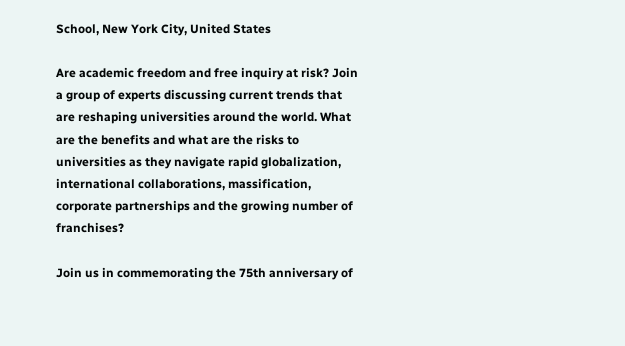School, New York City, United States

Are academic freedom and free inquiry at risk? Join a group of experts discussing current trends that are reshaping universities around the world. What are the benefits and what are the risks to universities as they navigate rapid globalization, international collaborations, massification, corporate partnerships and the growing number of franchises?

Join us in commemorating the 75th anniversary of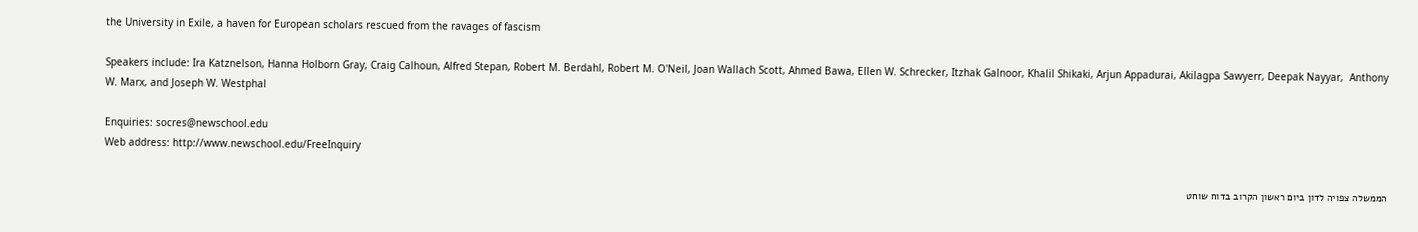the University in Exile, a haven for European scholars rescued from the ravages of fascism

Speakers include: Ira Katznelson, Hanna Holborn Gray, Craig Calhoun, Alfred Stepan, Robert M. Berdahl, Robert M. O'Neil, Joan Wallach Scott, Ahmed Bawa, Ellen W. Schrecker, Itzhak Galnoor, Khalil Shikaki, Arjun Appadurai, Akilagpa Sawyerr, Deepak Nayyar,  Anthony W. Marx, and Joseph W. Westphal

Enquiries: socres@newschool.edu
Web address: http://www.newschool.edu/FreeInquiry

הממשלה צפויה לדון ביום ראשון הקרוב בדוח שוחט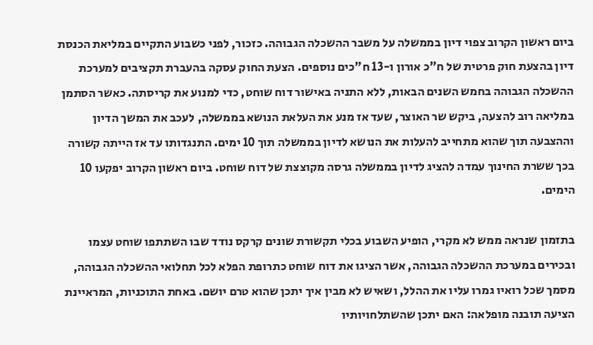ביום ראשון הקרוב צפוי דיון בממשלה על משבר ההשכלה הגבוהה. כזכור, לפני כשבוע התקיים במליאת הכנסת דיון בהצעת חוק פרטית של ח"כ אורון ו-13 ח"כים נוספים. הצעת החוק עסקה בהעברת תקציבים למערכת ההשכלה הגבוהה בחמש השנים הבאות, ללא התניה באישור דוח שוחט, כדי למנוע את קריסתה. כאשר הסתמן במליאה רוב להצעה, ביקש שר האוצר, שעד אז מנע את העלאת הנושא בממשלה, לעכב את המשך הדיון וההצבעה תוך שהוא מתחייב להעלות את הנושא לדיון בממשלה תוך 10 ימים. התנגדותו עד אז הייתה קשורה בכך ששרת החינוך עמדה להציג לדיון בממשלה גרסה מקוצצת של דוח שוחט. ביום ראשון הקרוב יפקעו 10 הימים.

בתזמון שנראה ממש לא מקרי, הופיע השבוע בכלי תקשורת שונים קרקס נודד שבו השתתפו שוחט עצמו ובכירים במערכת ההשכלה הגבוהה, אשר הציגו את דוח שוחט כתרופת הפלא לכל תחלואי ההשכלה הגבוהה, מסמך שכל רואיו גמרו עליו את ההלל, ושאיש לא מבין איך יתכן שהוא טרם יושם. באחת התוכניות, המראיינת הציעה תובנה מופלאה: האם יתכן שהשתלחויותיו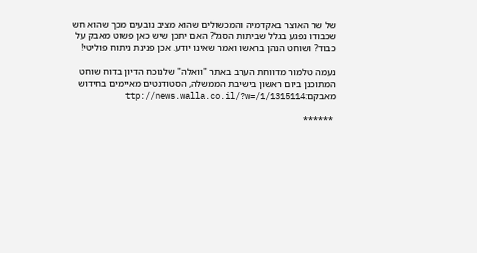של שר האוצר באקדמיה והמכשולים שהוא מציב נובעים מכך שהוא חש שכבודו נפגע בגלל שביתות הסגל? האם יתכן שיש כאן פשוט מאבק על כבוד? ושוחט הנהן בראשו ואמר שאינו יודע. אכן פנינת ניתוח פוליטי!

נעמה טלמור מדווחת הערב באתר "וואלה" שלנוכח הדיון בדוח שוחט המתוכנן ביום ראשון בישיבת הממשלה, הסטודנטים מאיימים בחידוש מאבקם:ttp://news.walla.co.il/?w=/1/1315114

 ******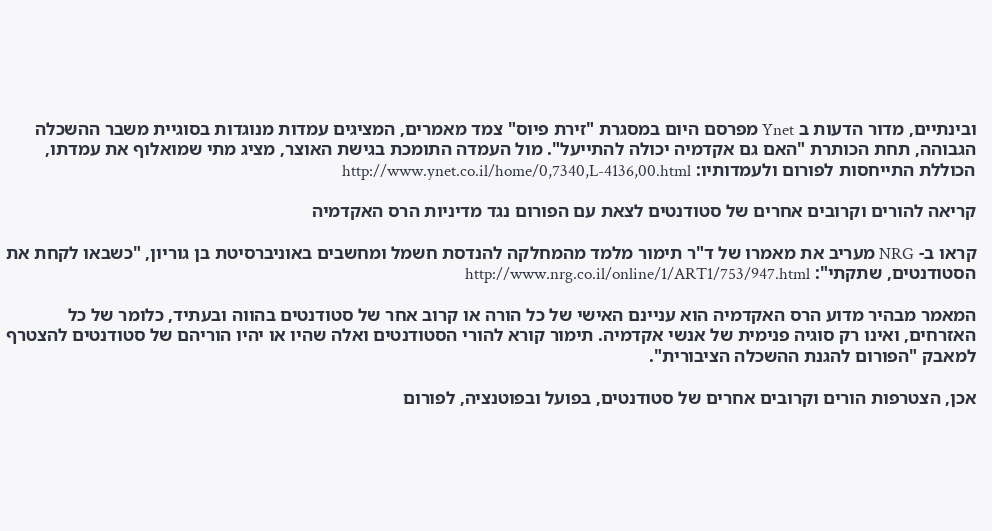ובינתיים, מדור הדעות ב Ynet מפרסם היום במסגרת "זירת פיוס" צמד מאמרים, המציגים עמדות מנוגדות בסוגיית משבר ההשכלה הגבוהה, תחת הכותרת "האם גם אקדמיה יכולה להתייעל". מול העמדה התומכת בגישת האוצר, מציג מתי שמואלוף את עמדתו, הכוללת התייחסות לפורום ולעמדותיו: http://www.ynet.co.il/home/0,7340,L-4136,00.html

קריאה להורים וקרובים אחרים של סטודנטים לצאת עם הפורום נגד מדיניות הרס האקדמיה

קראו ב- NRG מעריב את מאמרו של ד"ר תימור מלמד מהמחלקה להנדסת חשמל ומחשבים באוניברסיטת בן גוריון, "כשבאו לקחת את הסטודנטים, שתקתי": http://www.nrg.co.il/online/1/ART1/753/947.html

המאמר מבהיר מדוע הרס האקדמיה הוא עניינם האישי של כל הורה או קרוב אחר של סטודנטים בהווה ובעתיד, כלומר של כל האזרחים, ואינו רק סוגיה פנימית של אנשי אקדמיה. תימור קורא להורי הסטודנטים ואלה שהיו או יהיו הוריהם של סטודנטים להצטרף למאבק "הפורום להגנת ההשכלה הציבורית".

אכן, הצטרפות הורים וקרובים אחרים של סטודנטים, בפועל ובפוטנציה, לפורום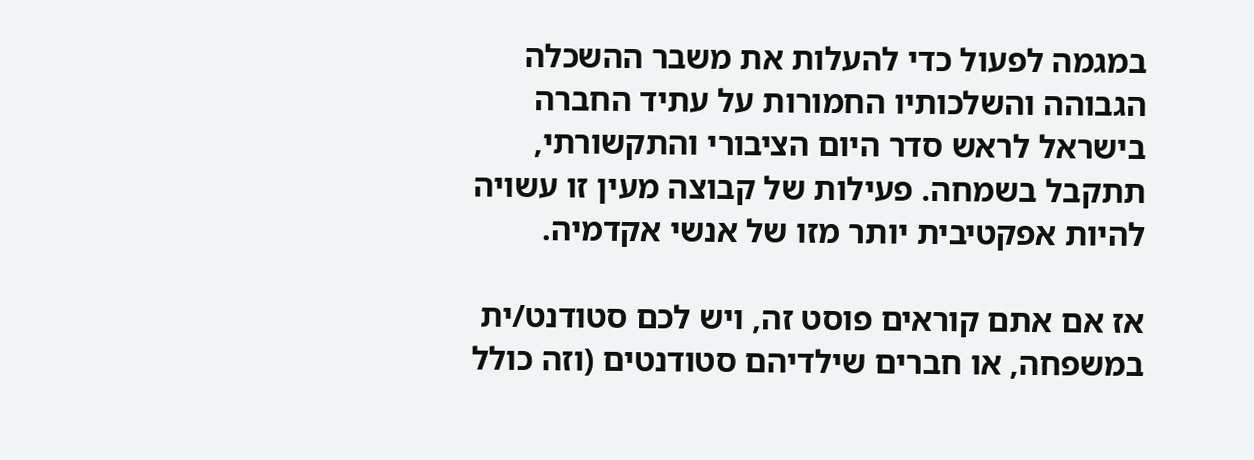במגמה לפעול כדי להעלות את משבר ההשכלה הגבוהה והשלכותיו החמורות על עתיד החברה בישראל לראש סדר היום הציבורי והתקשורתי, תתקבל בשמחה. פעילות של קבוצה מעין זו עשויה להיות אפקטיבית יותר מזו של אנשי אקדמיה.

אז אם אתם קוראים פוסט זה, ויש לכם סטודנט/ית במשפחה, או חברים שילדיהם סטודנטים (וזה כולל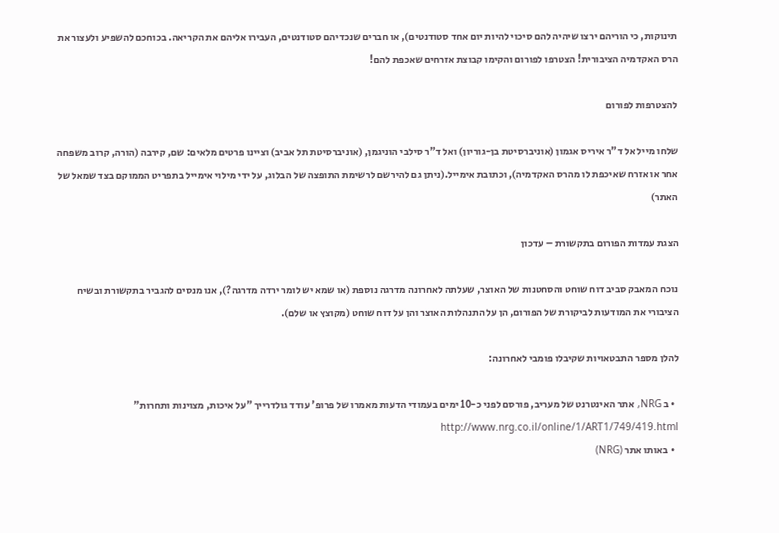תינוקות, כי הוריהם ירצו שיהיה להם סיכוי להיות יום אחד סטודנטים), או חברים שנכדיהם סטודנטים, העבירו אליהם את הקריאה. בכוחכם להשפיע ולעצור את הרס האקדמיה הציבורית! הצטרפו לפורום והקימו קבוצת אזרחים שאכפת להם!

להצטרפות לפורום

שלחו מייל אל ד"ר איריס אגמון (אוניברסיטת בן-גוריון) ואל ד"ר סילבי הוניגמן, (אוניברסיטת תל אביב) וציינו פרטים מלאים: שם, קירבה (הורה, קרוב משפחה אחר או אזרח שאיכפת לו מהרס האקדמיה), וכתובת אימייל.(ניתן גם להירשם לרשימת התופצה של הבלוג, על ידי מילוי אימייל בתפריט הממוקם בצד שמאל של האתר)

הצגת עמדות הפורום בתקשורת – עדכון

נוכח המאבק סביב דוח שוחט והסחטנות של האוצר, שעלתה לאחרונה מדרגה נוספת (או שמא יש לומר ירדה מדרגה?), אנו מנסים להגביר בתקשורת ובשיח הציבורי את המודעות לביקורת של הפורום, הן על התנהלות האוצר והן על דוח שוחט (מקוצץ או שלם).

להלן מספר התבטאויות שקיבלו פומבי לאחרונה:

  • ב NRG, אתר האינטרנט של מעריב, פורסם לפני כ-10 ימים בעמודי הדעות מאמרו של פרופ' עודד גולדרייך "על איכות, מצוינות ותחרות" http://www.nrg.co.il/online/1/ART1/749/419.html
  • באותו אתר (NRG)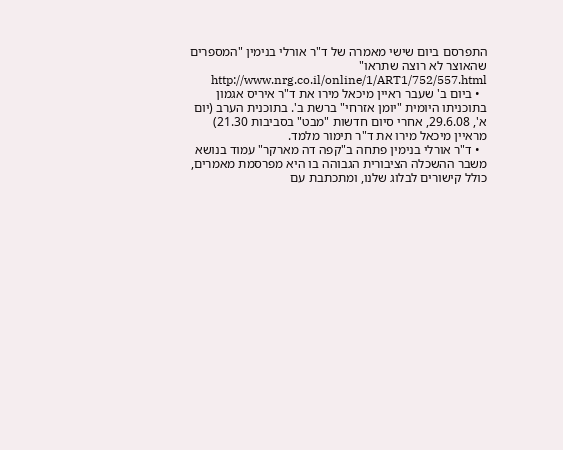התפרסם ביום שישי מאמרה של ד"ר אורלי בנימין "המספרים שהאוצר לא רוצה שתראו" http://www.nrg.co.il/online/1/ART1/752/557.html
  • ביום ב' שעבר ראיין מיכאל מירו את ד"ר איריס אגמון בתוכניתו היומית "יומן אזרחי" ברשת ב'. בתוכנית הערב (יום א', 29.6.08, אחרי סיום חדשות "מבט" בסביבות 21.30) מראיין מיכאל מירו את ד"ר תימור מלמד.
  • ד"ר אורלי בנימין פתחה ב"קפה דה מארקר" עמוד בנושא משבר ההשכלה הציבורית הגבוהה בו היא מפרסמת מאמרים, כולל קישורים לבלוג שלנו, ומתכתבת עם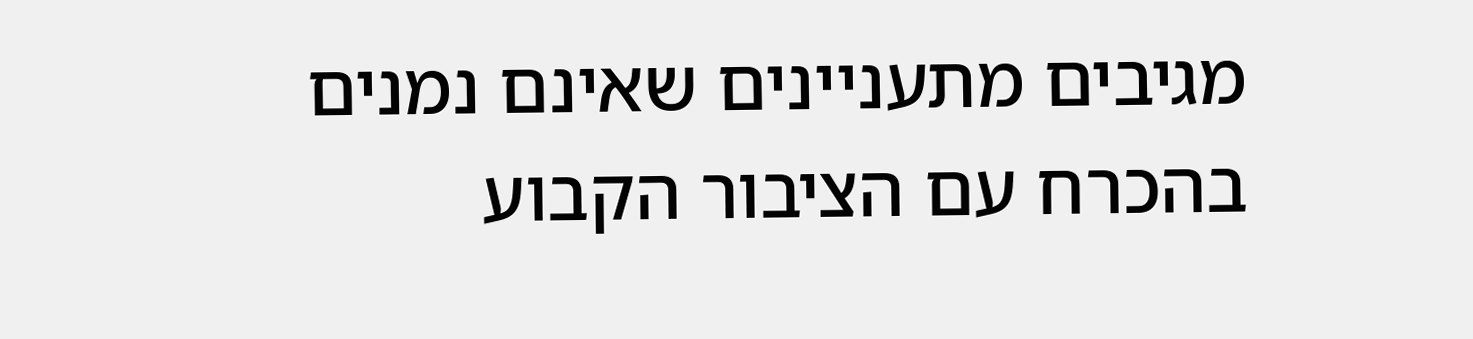מגיבים מתעניינים שאינם נמנים בהכרח עם הציבור הקבוע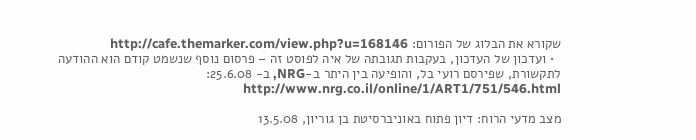שקורא את הבלוג של הפורום: http://cafe.themarker.com/view.php?u=168146
  • ועדכון של העדכון, בעקבות תגובתה של איה לפוסט זה – פרסום נוסף שנשמט קודם הוא ההודעה לתקשורת, שפירסם רועי בל, והופיעה בין היתר ב-NRG, ב- 25.6.08: http://www.nrg.co.il/online/1/ART1/751/546.html

מצב מדעי הרוח: דיון פתוח באוניברסיטת בן גוריון, 13.5.08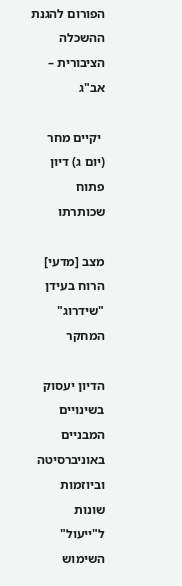הפורום להגנת ההשכלה הציבורית – אב"ג

 יקיים מחר (יום ג) דיון פתוח שכותרתו

מצב [מדעי] הרוח בעידן "שידרוג" המחקר

הדיון יעסוק בשינויים המבניים באוניברסיטה וביוזמות שונות ל"ייעול" השימוש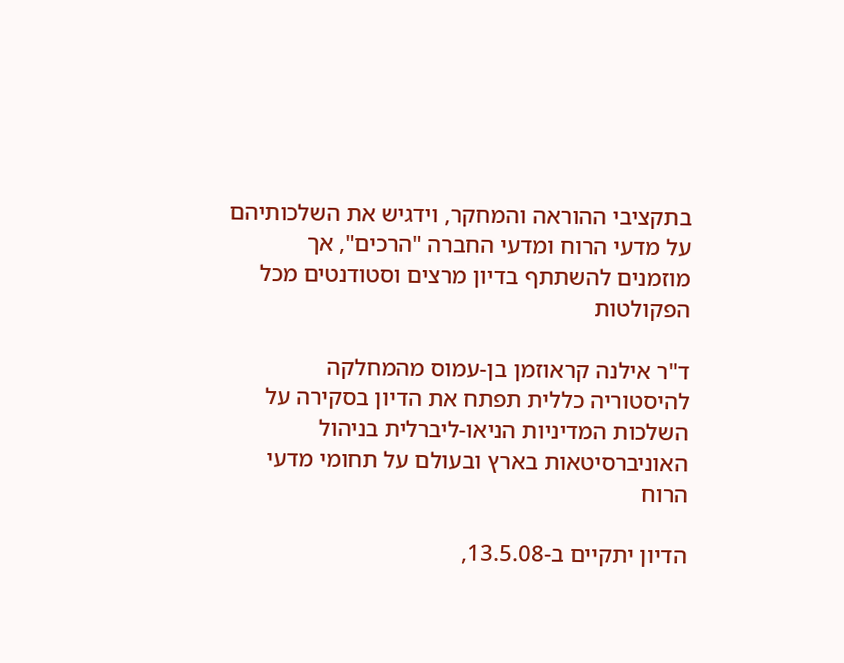בתקציבי ההוראה והמחקר, וידגיש את השלכותיהם על מדעי הרוח ומדעי החברה "הרכים", אך מוזמנים להשתתף בדיון מרצים וסטודנטים מכל הפקולטות

ד"ר אילנה קראוזמן בן-עמוס מהמחלקה להיסטוריה כללית תפתח את הדיון בסקירה על השלכות המדיניות הניאו-ליברלית בניהול האוניברסיטאות בארץ ובעולם על תחומי מדעי הרוח

הדיון יתקיים ב-13.5.08,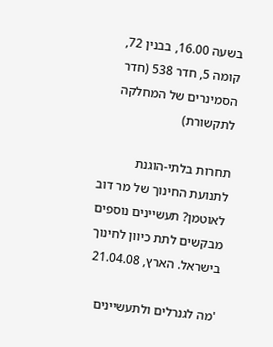בשעה 16.00, בבנין 72, קומה 5, חדר 538 (חדר הסמינרים של המחלקה לתקשורת)

תחרות בלתי-הוגנת לתנועת החינוך של מר דוב לאוטמן? תעשיינים נוספים מבקשים לתת כיוון לחינוך בישראל. הארץ, 21.04.08

'מה לגנרלים ולתעשיינים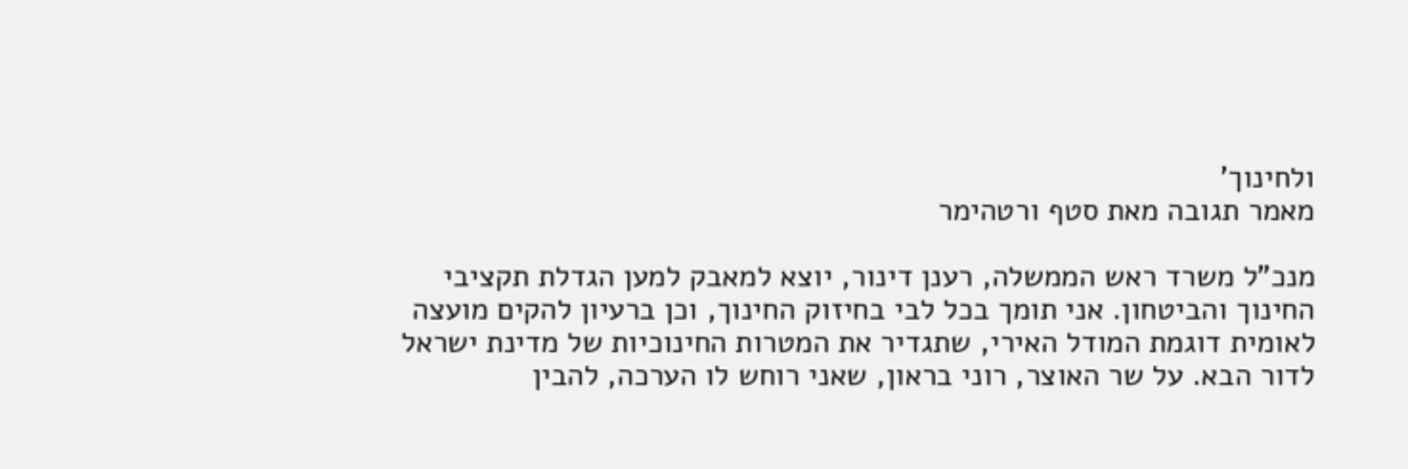ולחינוך'
מאמר תגובה מאת סטף ורטהימר

מנכ"ל משרד ראש הממשלה, רענן דינור, יוצא למאבק למען הגדלת תקציבי החינוך והביטחון. אני תומך בכל לבי בחיזוק החינוך, וכן ברעיון להקים מועצה לאומית דוגמת המודל האירי, שתגדיר את המטרות החינוכיות של מדינת ישראל לדור הבא. על שר האוצר, רוני בראון, שאני רוחש לו הערכה, להבין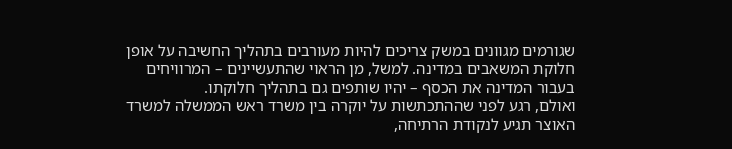שגורמים מגוונים במשק צריכים להיות מעורבים בתהליך החשיבה על אופן חלוקת המשאבים במדינה. למשל, מן הראוי שהתעשיינים – המרוויחים בעבור המדינה את הכסף – יהיו שותפים גם בתהליך חלוקתו.
ואולם, רגע לפני שההתכתשות על יוקרה בין משרד ראש הממשלה למשרד האוצר תגיע לנקודת הרתיחה,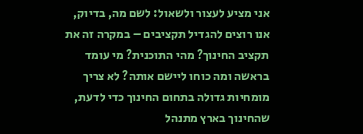אני מציע לעצור ולשאול: לשם מה, בדיוק, אנו רוצים להגדיל תקציבים – במקרה זה את תקציב החינוך? מהי התוכנית? מי עומד בראשה ומה כוחו ליישם אותה? לא צריך מומחיות גדולה בתחום החינוך כדי לדעת, שהחינוך בארץ מתנהל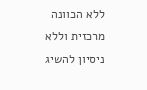ללא הכוונה מרכזית וללא ניסיון להשיג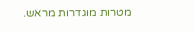מטרות מוגדרות מראש.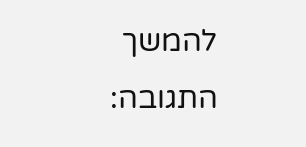להמשך התגובה: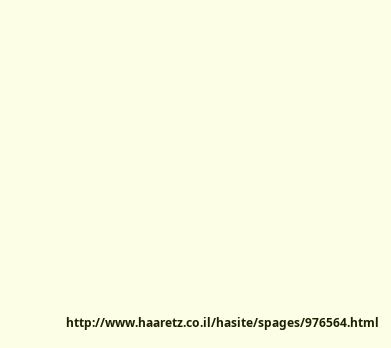http://www.haaretz.co.il/hasite/spages/976564.html